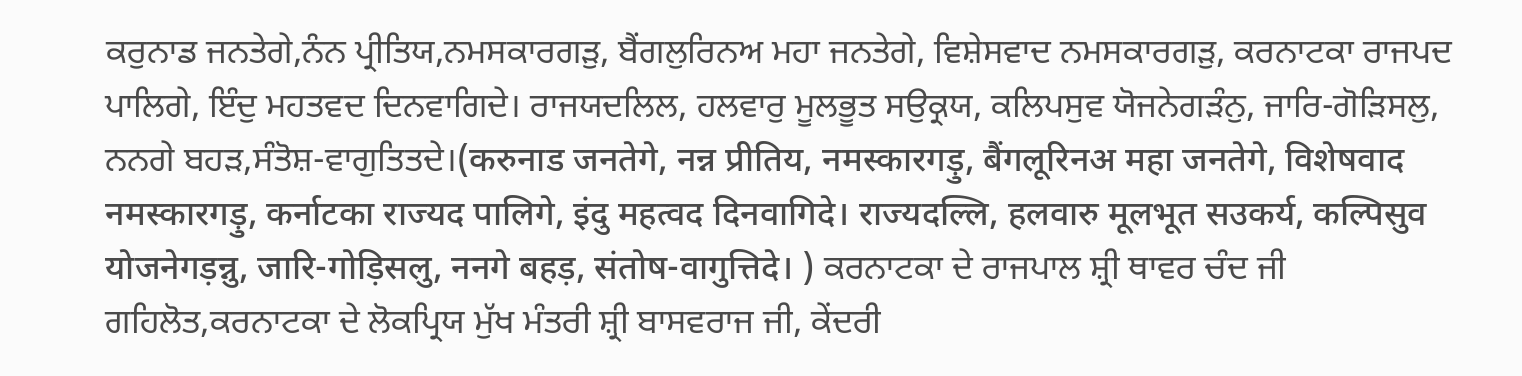ਕਰੁਨਾਡ ਜਨਤੇਗੇ,ਨੰਨ ਪ੍ਰੀਤਿਯ,ਨਮਸਕਾਰਗੜੁ, ਬੈਂਗਲੁਰਿਨਅ ਮਹਾ ਜਨਤੇਗੇ, ਵਿਸ਼ੇਸਵਾਦ ਨਮਸਕਾਰਗੜੁ, ਕਰਨਾਟਕਾ ਰਾਜਪਦ ਪਾਲਿਗੇ, ਇੰਦੁ ਮਹਤਵਦ ਦਿਨਵਾਗਿਦੇ। ਰਾਜਯਦਲਿਲ, ਹਲਵਾਰੁ ਮੂਲਭੂਤ ਸਉਕ੍ਰਯ, ਕਲਿਪਸੁਵ ਯੋਜਨੇਗੜੰਨੁ, ਜਾਰਿ-ਗੋੜਿਸਲੁ, ਨਨਗੇ ਬਹੜ,ਸੰਤੋਸ਼-ਵਾਗੁਤਿਤਦੇ।(करुनाड जनतेगे, नन्न प्रीतिय, नमस्कारगड़ु, बैंगलूरिनअ महा जनतेगे, विशेषवाद नमस्कारगड़ु, कर्नाटका राज्यद पालिगे, इंदु महत्वद दिनवागिदे। राज्यदल्लि, हलवारु मूलभूत सउकर्य, कल्पिसुव योजनेगड़न्नु, जारि-गोड़िसलु, ननगे बहड़, संतोष-वागुत्तिदे। ) ਕਰਨਾਟਕਾ ਦੇ ਰਾਜਪਾਲ ਸ਼੍ਰੀ ਥਾਵਰ ਚੰਦ ਜੀ ਗਹਿਲੋਤ,ਕਰਨਾਟਕਾ ਦੇ ਲੋਕਪ੍ਰਿਯ ਮੁੱਖ ਮੰਤਰੀ ਸ਼੍ਰੀ ਬਾਸਵਰਾਜ ਜੀ, ਕੇਂਦਰੀ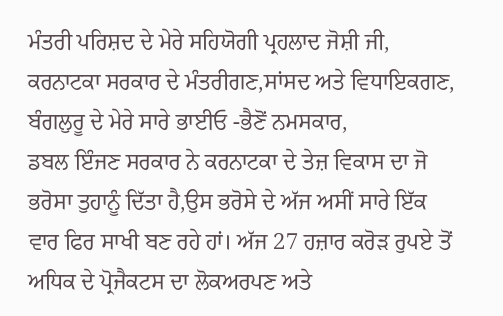ਮੰਤਰੀ ਪਰਿਸ਼ਦ ਦੇ ਮੇਰੇ ਸਹਿਯੋਗੀ ਪ੍ਰਹਲਾਦ ਜੋਸ਼ੀ ਜੀ, ਕਰਨਾਟਕਾ ਸਰਕਾਰ ਦੇ ਮੰਤਰੀਗਣ,ਸਾਂਸਦ ਅਤੇ ਵਿਧਾਇਕਗਣ, ਬੰਗਲੁਰੂ ਦੇ ਮੇਰੇ ਸਾਰੇ ਭਾਈਓ -ਭੈਣੋਂ ਨਮਸਕਾਰ,
ਡਬਲ ਇੰਜਣ ਸਰਕਾਰ ਨੇ ਕਰਨਾਟਕਾ ਦੇ ਤੇਜ਼ ਵਿਕਾਸ ਦਾ ਜੋ ਭਰੋਸਾ ਤੁਹਾਨੂੰ ਦਿੱਤਾ ਹੈ,ਉਸ ਭਰੋਸੇ ਦੇ ਅੱਜ ਅਸੀਂ ਸਾਰੇ ਇੱਕ ਵਾਰ ਫਿਰ ਸਾਖੀ ਬਣ ਰਹੇ ਹਾਂ। ਅੱਜ 27 ਹਜ਼ਾਰ ਕਰੋੜ ਰੁਪਏ ਤੋਂ ਅਧਿਕ ਦੇ ਪ੍ਰੋਜੈਕਟਸ ਦਾ ਲੋਕਅਰਪਣ ਅਤੇ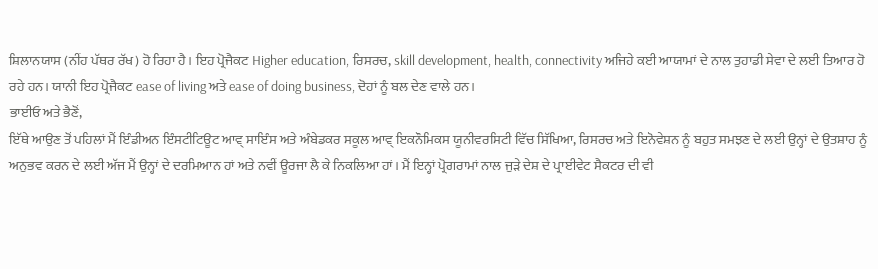ਸ਼ਿਲਾਨਯਾਸ (ਨੀਂਹ ਪੱਥਰ ਰੱਖ) ਹੋ ਰਿਹਾ ਹੈ। ਇਹ ਪ੍ਰੋਜੈਕਟ Higher education, ਰਿਸਰਚ, skill development, health, connectivity ਅਜਿਹੇ ਕਈ ਆਯਾਮਾਂ ਦੇ ਨਾਲ ਤੁਹਾਡੀ ਸੇਵਾ ਦੇ ਲਈ ਤਿਆਰ ਹੋ ਰਹੇ ਹਨ। ਯਾਨੀ ਇਹ ਪ੍ਰੋਜੈਕਟ ease of living ਅਤੇ ease of doing business, ਦੋਹਾਂ ਨੂੰ ਬਲ ਦੇਣ ਵਾਲੇ ਹਨ।
ਭਾਈਓ ਅਤੇ ਭੈਣੋਂ,
ਇੱਥੇ ਆਉਣ ਤੋਂ ਪਹਿਲਾਂ ਮੈਂ ਇੰਡੀਅਨ ਇੰਸਟੀਟਿਊਟ ਆਵ੍ ਸਾਇੰਸ ਅਤੇ ਅੰਬੇਡਕਰ ਸਕੂਲ ਆਵ੍ ਇਕਨੌਮਿਕਸ ਯੂਨੀਵਰਸਿਟੀ ਵਿੱਚ ਸਿੱਖਿਆ, ਰਿਸਰਚ ਅਤੇ ਇਨੋਵੇਸ਼ਨ ਨੂੰ ਬਹੁਤ ਸਮਝਣ ਦੇ ਲਈ ਉਨ੍ਹਾਂ ਦੇ ਉਤਸ਼ਾਹ ਨੂੰ ਅਨੁਭਵ ਕਰਨ ਦੇ ਲਈ ਅੱਜ ਮੈਂ ਉਨ੍ਹਾਂ ਦੇ ਦਰਮਿਆਨ ਹਾਂ ਅਤੇ ਨਵੀਂ ਊਰਜਾ ਲੈ ਕੇ ਨਿਕਲਿਆ ਹਾਂ। ਮੈਂ ਇਨ੍ਹਾਂ ਪ੍ਰੋਗਰਾਮਾਂ ਨਾਲ ਜੁੜੇ ਦੇਸ਼ ਦੇ ਪ੍ਰਾਈਵੇਟ ਸੈਕਟਰ ਦੀ ਵੀ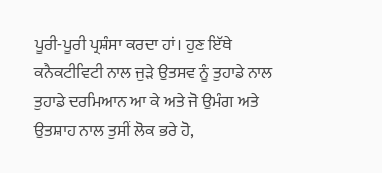ਪੂਰੀ-ਪੂਰੀ ਪ੍ਰਸ਼ੰਸਾ ਕਰਦਾ ਹਾਂ। ਹੁਣ ਇੱਥੇ ਕਨੈਕਟੀਵਿਟੀ ਨਾਲ ਜੁੜੇ ਉਤਸਵ ਨੂੰ ਤੁਹਾਡੇ ਨਾਲ ਤੁਹਾਡੇ ਦਰਮਿਆਨ ਆ ਕੇ ਅਤੇ ਜੋ ਉਮੰਗ ਅਤੇ ਉਤਸ਼ਾਹ ਨਾਲ ਤੁਸੀਂ ਲੋਕ ਭਰੇ ਹੋ,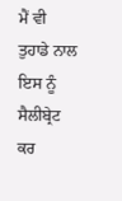ਮੈਂ ਵੀ ਤੁਹਾਡੇ ਨਾਲ ਇਸ ਨੂੰ ਸੈਲੀਬ੍ਰੇਟ ਕਰ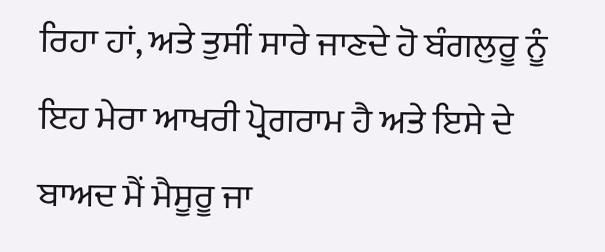ਰਿਹਾ ਹਾਂ, ਅਤੇ ਤੁਸੀਂ ਸਾਰੇ ਜਾਣਦੇ ਹੋ ਬੰਗਲੁਰੂ ਨੂੰ ਇਹ ਮੇਰਾ ਆਖਰੀ ਪ੍ਰੋਗਰਾਮ ਹੈ ਅਤੇ ਇਸੇ ਦੇ ਬਾਅਦ ਮੈਂ ਮੈਸੂਰੂ ਜਾ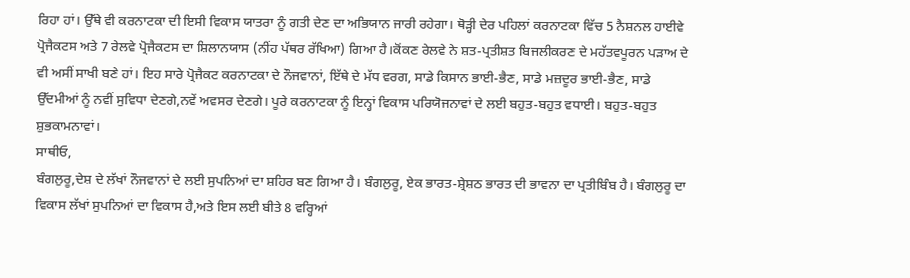ਰਿਹਾ ਹਾਂ। ਉੱਥੇ ਵੀ ਕਰਨਾਟਕਾ ਦੀ ਇਸੀ ਵਿਕਾਸ ਯਾਤਰਾ ਨੂੰ ਗਤੀ ਦੇਣ ਦਾ ਅਭਿਯਾਨ ਜਾਰੀ ਰਹੇਗਾ। ਥੋੜ੍ਹੀ ਦੇਰ ਪਹਿਲਾਂ ਕਰਨਾਟਕਾ ਵਿੱਚ 5 ਨੈਸ਼ਨਲ ਹਾਈਵੇ ਪ੍ਰੋਜੈਕਟਸ ਅਤੇ 7 ਰੇਲਵੇ ਪ੍ਰੋਜੈਕਟਸ ਦਾ ਸ਼ਿਲਾਨਯਾਸ (ਨੀਂਹ ਪੱਥਰ ਰੱਖਿਆ) ਗਿਆ ਹੈ।ਕੋਂਕਣ ਰੇਲਵੇ ਨੇ ਸ਼ਤ-ਪ੍ਰਤੀਸ਼ਤ ਬਿਜਲੀਕਰਣ ਦੇ ਮਹੱਤਵਪੂਰਨ ਪੜਾਅ ਦੇ ਵੀ ਅਸੀਂ ਸਾਖੀ ਬਣੇ ਹਾਂ। ਇਹ ਸਾਰੇ ਪ੍ਰੋਜੈਕਟ ਕਰਨਾਟਕਾ ਦੇ ਨੌਜਵਾਨਾਂ, ਇੱਥੇ ਦੇ ਮੱਧ ਵਰਗ, ਸਾਡੇ ਕਿਸਾਨ ਭਾਈ-ਭੈਣ, ਸਾਡੇ ਮਜ਼ਦੂਰ ਭਾਈ-ਭੈਣ, ਸਾਡੇ ਉੱਦਮੀਆਂ ਨੂੰ ਨਵੀਂ ਸੁਵਿਧਾ ਦੇਣਗੇ,ਨਵੇਂ ਅਵਸਰ ਦੇਣਗੇ। ਪੂਰੇ ਕਰਨਾਟਕਾ ਨੂੰ ਇਨ੍ਹਾਂ ਵਿਕਾਸ ਪਰਿਯੋਜਨਾਵਾਂ ਦੇ ਲਈ ਬਹੁਤ-ਬਹੁਤ ਵਧਾਈ। ਬਹੁਤ-ਬਹੁਤ ਸ਼ੁਭਕਾਮਨਾਵਾਂ।
ਸਾਥੀਓ,
ਬੰਗਲੁਰੂ,ਦੇਸ਼ ਦੇ ਲੱਖਾਂ ਨੌਜਵਾਨਾਂ ਦੇ ਲਈ ਸੁਪਨਿਆਂ ਦਾ ਸ਼ਹਿਰ ਬਣ ਗਿਆ ਹੈ। ਬੰਗਲੁਰੂ, ਏਕ ਭਾਰਤ-ਸ਼੍ਰੇਸ਼ਠ ਭਾਰਤ ਦੀ ਭਾਵਨਾ ਦਾ ਪ੍ਰਤੀਬਿੰਬ ਹੈ। ਬੰਗਲੁਰੂ ਦਾ ਵਿਕਾਸ ਲੱਖਾਂ ਸੁਪਨਿਆਂ ਦਾ ਵਿਕਾਸ ਹੈ,ਅਤੇ ਇਸ ਲਈ ਬੀਤੇ 8 ਵਰ੍ਹਿਆਂ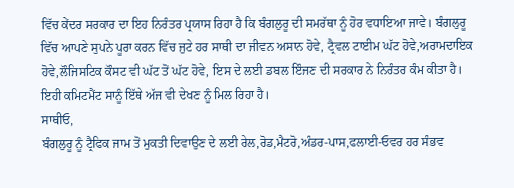ਵਿੱਚ ਕੇਂਦਰ ਸਰਕਾਰ ਦਾ ਇਹ ਨਿਰੰਤਰ ਪ੍ਰਯਾਸ ਰਿਹਾ ਹੈ ਕਿ ਬੰਗਲੁਰੂ ਦੀ ਸਮਰੱਥਾ ਨੂੰ ਹੋਰ ਵਧਾਇਆ ਜਾਵੇ। ਬੰਗਲੁਰੂ ਵਿੱਚ ਆਪਣੇ ਸੁਪਨੇ ਪੂਰਾ ਕਰਨ ਵਿੱਚ ਜੁਟੇ ਹਰ ਸਾਥੀ ਦਾ ਜੀਵਨ ਅਸਾਨ ਹੋਵੇ, ਟ੍ਰੈਵਲ ਟਾਈਮ ਘੱਟ ਹੋਵੇ,ਅਰਾਮਦਾਇਕ ਹੋਵੇ,ਲੌਜਿਸਟਿਕ ਕੌਸਟ ਵੀ ਘੱਟ ਤੋਂ ਘੱਟ ਹੋਵੇ, ਇਸ ਦੇ ਲਈ ਡਬਲ ਇੰਜਣ ਦੀ ਸਰਕਾਰ ਨੇ ਨਿਰੰਤਰ ਕੰਮ ਕੀਤਾ ਹੈ। ਇਹੀ ਕਮਿਟਮੈਂਟ ਸਾਨੂੰ ਇੱਥੇ ਅੱਜ ਵੀ ਦੇਖਣ ਨੂੰ ਮਿਲ ਰਿਹਾ ਹੈ।
ਸਾਥੀਓ,
ਬੰਗਲੁਰੂ ਨੂੰ ਟ੍ਰੈਫਿਕ ਜਾਮ ਤੋਂ ਮੁਕਤੀ ਦਿਵਾਉਣ ਦੇ ਲਈ ਰੇਲ,ਰੋਡ,ਮੈਟਰੋ,ਅੰਡਰ-ਪਾਸ,ਫਲਾਈ-ਓਵਰ ਹਰ ਸੰਭਵ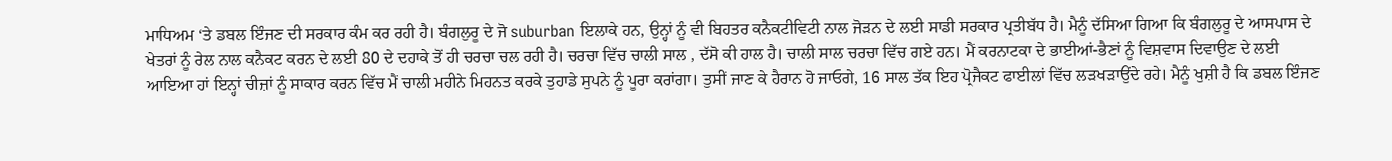ਮਾਧਿਅਮ ‘ਤੇ ਡਬਲ ਇੰਜਣ ਦੀ ਸਰਕਾਰ ਕੰਮ ਕਰ ਰਹੀ ਹੈ। ਬੰਗਲੁਰੂ ਦੇ ਜੋ suburban ਇਲਾਕੇ ਹਨ, ਉਨ੍ਹਾਂ ਨੂੰ ਵੀ ਬਿਹਤਰ ਕਨੈਕਟੀਵਿਟੀ ਨਾਲ ਜੋੜਨ ਦੇ ਲਈ ਸਾਡੀ ਸਰਕਾਰ ਪ੍ਰਤੀਬੱਧ ਹੈ। ਮੈਨੂੰ ਦੱਸਿਆ ਗਿਆ ਕਿ ਬੰਗਲੁਰੂ ਦੇ ਆਸਪਾਸ ਦੇ ਖੇਤਰਾਂ ਨੂੰ ਰੇਲ ਨਾਲ ਕਨੈਕਟ ਕਰਨ ਦੇ ਲਈ 80 ਦੇ ਦਹਾਕੇ ਤੋਂ ਹੀ ਚਰਚਾ ਚਲ ਰਹੀ ਹੈ। ਚਰਚਾ ਵਿੱਚ ਚਾਲੀ ਸਾਲ , ਦੱਸੋ ਕੀ ਹਾਲ ਹੈ। ਚਾਲੀ ਸਾਲ ਚਰਚਾ ਵਿੱਚ ਗਏ ਹਨ। ਮੈਂ ਕਰਨਾਟਕਾ ਦੇ ਭਾਈਆਂ-ਭੈਣਾਂ ਨੂੰ ਵਿਸ਼ਵਾਸ ਦਿਵਾਉਣ ਦੇ ਲਈ ਆਇਆ ਹਾਂ ਇਨ੍ਹਾਂ ਚੀਜ਼ਾਂ ਨੂੰ ਸਾਕਾਰ ਕਰਨ ਵਿੱਚ ਮੈਂ ਚਾਲੀ ਮਹੀਨੇ ਮਿਹਨਤ ਕਰਕੇ ਤੁਹਾਡੇ ਸੁਪਨੇ ਨੂੰ ਪੂਰਾ ਕਰਾਂਗਾ। ਤੁਸੀਂ ਜਾਣ ਕੇ ਹੈਰਾਨ ਹੋ ਜਾਓਗੇ, 16 ਸਾਲ ਤੱਕ ਇਹ ਪ੍ਰੋਜੈਕਟ ਫਾਈਲਾਂ ਵਿੱਚ ਲੜਖੜਾਉਂਦੇ ਰਹੇ। ਮੈਨੂੰ ਖੁਸ਼ੀ ਹੈ ਕਿ ਡਬਲ ਇੰਜਣ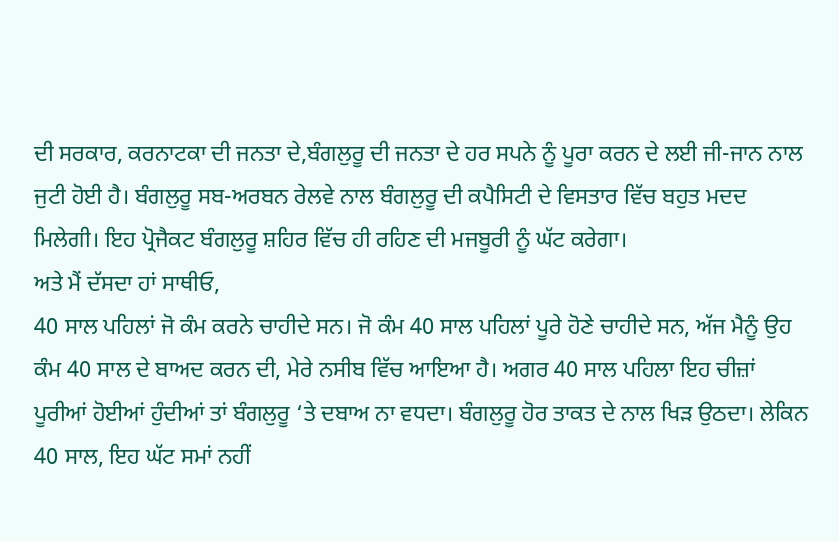ਦੀ ਸਰਕਾਰ, ਕਰਨਾਟਕਾ ਦੀ ਜਨਤਾ ਦੇ,ਬੰਗਲੁਰੂ ਦੀ ਜਨਤਾ ਦੇ ਹਰ ਸਪਨੇ ਨੂੰ ਪੂਰਾ ਕਰਨ ਦੇ ਲਈ ਜੀ-ਜਾਨ ਨਾਲ ਜੁਟੀ ਹੋਈ ਹੈ। ਬੰਗਲੁਰੂ ਸਬ-ਅਰਬਨ ਰੇਲਵੇ ਨਾਲ ਬੰਗਲੁਰੂ ਦੀ ਕਪੈਸਿਟੀ ਦੇ ਵਿਸਤਾਰ ਵਿੱਚ ਬਹੁਤ ਮਦਦ ਮਿਲੇਗੀ। ਇਹ ਪ੍ਰੋਜੈਕਟ ਬੰਗਲੁਰੂ ਸ਼ਹਿਰ ਵਿੱਚ ਹੀ ਰਹਿਣ ਦੀ ਮਜਬੂਰੀ ਨੂੰ ਘੱਟ ਕਰੇਗਾ।
ਅਤੇ ਮੈਂ ਦੱਸਦਾ ਹਾਂ ਸਾਥੀਓ,
40 ਸਾਲ ਪਹਿਲਾਂ ਜੋ ਕੰਮ ਕਰਨੇ ਚਾਹੀਦੇ ਸਨ। ਜੋ ਕੰਮ 40 ਸਾਲ ਪਹਿਲਾਂ ਪੂਰੇ ਹੋਣੇ ਚਾਹੀਦੇ ਸਨ, ਅੱਜ ਮੈਨੂੰ ਉਹ ਕੰਮ 40 ਸਾਲ ਦੇ ਬਾਅਦ ਕਰਨ ਦੀ, ਮੇਰੇ ਨਸੀਬ ਵਿੱਚ ਆਇਆ ਹੈ। ਅਗਰ 40 ਸਾਲ ਪਹਿਲਾ ਇਹ ਚੀਜ਼ਾਂ ਪੂਰੀਆਂ ਹੋਈਆਂ ਹੁੰਦੀਆਂ ਤਾਂ ਬੰਗਲੁਰੂ ‘ਤੇ ਦਬਾਅ ਨਾ ਵਧਦਾ। ਬੰਗਲੁਰੂ ਹੋਰ ਤਾਕਤ ਦੇ ਨਾਲ ਖਿੜ ਉਠਦਾ। ਲੇਕਿਨ 40 ਸਾਲ, ਇਹ ਘੱਟ ਸਮਾਂ ਨਹੀਂ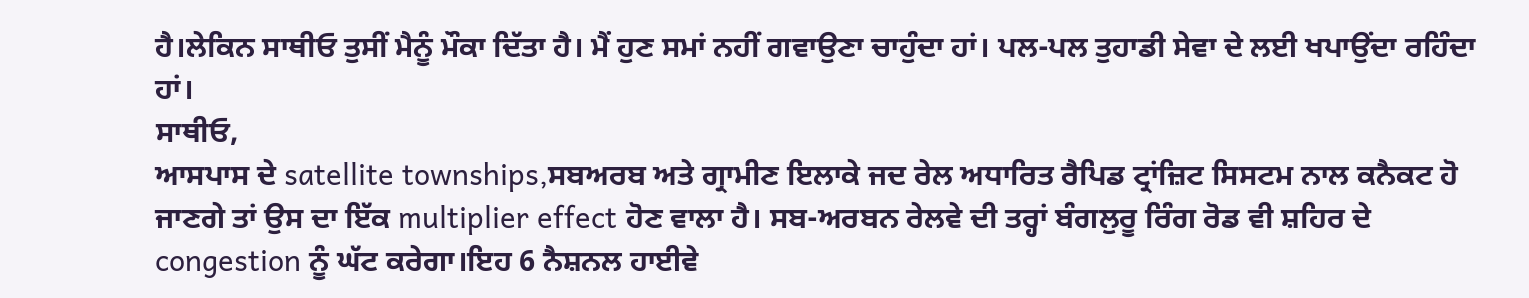ਹੈ।ਲੇਕਿਨ ਸਾਥੀਓ ਤੁਸੀਂ ਮੈਨੂੰ ਮੌਕਾ ਦਿੱਤਾ ਹੈ। ਮੈਂ ਹੁਣ ਸਮਾਂ ਨਹੀਂ ਗਵਾਉਣਾ ਚਾਹੁੰਦਾ ਹਾਂ। ਪਲ-ਪਲ ਤੁਹਾਡੀ ਸੇਵਾ ਦੇ ਲਈ ਖਪਾਉਂਦਾ ਰਹਿੰਦਾ ਹਾਂ।
ਸਾਥੀਓ,
ਆਸਪਾਸ ਦੇ satellite townships,ਸਬਅਰਬ ਅਤੇ ਗ੍ਰਾਮੀਣ ਇਲਾਕੇ ਜਦ ਰੇਲ ਅਧਾਰਿਤ ਰੈਪਿਡ ਟ੍ਰਾਂਜ਼ਿਟ ਸਿਸਟਮ ਨਾਲ ਕਨੈਕਟ ਹੋ ਜਾਣਗੇ ਤਾਂ ਉਸ ਦਾ ਇੱਕ multiplier effect ਹੋਣ ਵਾਲਾ ਹੈ। ਸਬ-ਅਰਬਨ ਰੇਲਵੇ ਦੀ ਤਰ੍ਹਾਂ ਬੰਗਲੁਰੂ ਰਿੰਗ ਰੋਡ ਵੀ ਸ਼ਹਿਰ ਦੇ congestion ਨੂੰ ਘੱਟ ਕਰੇਗਾ।ਇਹ 6 ਨੈਸ਼ਨਲ ਹਾਈਵੇ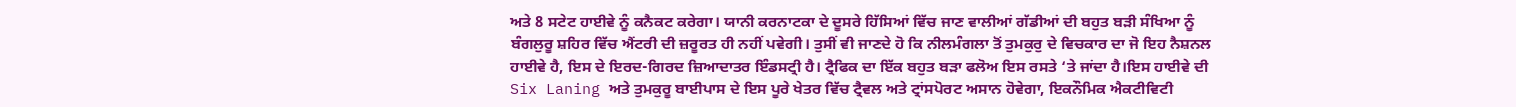ਅਤੇ 8 ਸਟੇਟ ਹਾਈਵੇ ਨੂੰ ਕਨੈਕਟ ਕਰੇਗਾ। ਯਾਨੀ ਕਰਨਾਟਕਾ ਦੇ ਦੂਸਰੇ ਹਿੱਸਿਆਂ ਵਿੱਚ ਜਾਣ ਵਾਲੀਆਂ ਗੱਡੀਆਂ ਦੀ ਬਹੁਤ ਬੜੀ ਸੰਖਿਆ ਨੂੰ ਬੰਗਲੁਰੂ ਸ਼ਹਿਰ ਵਿੱਚ ਐਂਟਰੀ ਦੀ ਜ਼ਰੂਰਤ ਹੀ ਨਹੀਂ ਪਵੇਗੀ। ਤੁਸੀਂ ਵੀ ਜਾਣਦੇ ਹੋ ਕਿ ਨੀਲਮੰਗਲਾ ਤੋਂ ਤੁਮਕੁਰੁ ਦੇ ਵਿਚਕਾਰ ਦਾ ਜੋ ਇਹ ਨੈਸ਼ਨਲ ਹਾਈਵੇ ਹੈ, ਇਸ ਦੇ ਇਰਦ-ਗਿਰਦ ਜ਼ਿਆਦਾਤਰ ਇੰਡਸਟ੍ਰੀ ਹੈ। ਟ੍ਰੈਫਿਕ ਦਾ ਇੱਕ ਬਹੁਤ ਬੜਾ ਫਲੋਅ ਇਸ ਰਸਤੇ ‘ਤੇ ਜਾਂਦਾ ਹੈ।ਇਸ ਹਾਈਵੇ ਦੀ Six Laning ਅਤੇ ਤੁਮਕੁਰੂ ਬਾਈਪਾਸ ਦੇ ਇਸ ਪੂਰੇ ਖੇਤਰ ਵਿੱਚ ਟ੍ਰੈਵਲ ਅਤੇ ਟ੍ਰਾਂਸਪੋਰਟ ਅਸਾਨ ਹੋਵੇਗਾ, ਇਕਨੌਮਿਕ ਐਕਟੀਵਿਟੀ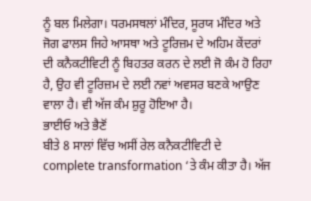ਨੂੰ ਬਲ ਮਿਲੇਗਾ। ਧਰਮਸਥਲਾਂ ਮੰਦਿਰ, ਸੂਰਯ ਮੰਦਿਰ ਅਤੇ ਜੋਗ ਫਾਲਸ ਜਿਹੇ ਆਸਥਾ ਅਤੇ ਟੂਰਿਜ਼ਮ ਦੇ ਅਹਿਮ ਕੇਂਦਰਾਂ ਦੀ ਕਨੈਕਟੀਵਿਟੀ ਨੂੰ ਬਿਹਤਰ ਕਰਨ ਦੇ ਲਈ ਜੋ ਕੰਮ ਹੋ ਰਿਹਾ ਹੈ, ਉਹ ਵੀ ਟੂਰਿਜ਼ਮ ਦੇ ਲਈ ਨਵਾਂ ਅਵਸਰ ਬਣਕੇ ਆਉਣ ਵਾਲਾ ਹੈ। ਵੀ ਅੱਜ ਕੰਮ ਸ਼ੁਰੂ ਹੋਇਆ ਹੈ।
ਭਾਈਓ ਅਤੇ ਭੈਣੋਂ
ਬੀਤੇ 8 ਸਾਲਾਂ ਵਿੱਚ ਅਸੀਂ ਰੇਲ ਕਨੈਕਟੀਵਿਟੀ ਦੇ complete transformation ‘ਤੇ ਕੰਮ ਕੀਤਾ ਹੈ। ਅੱਜ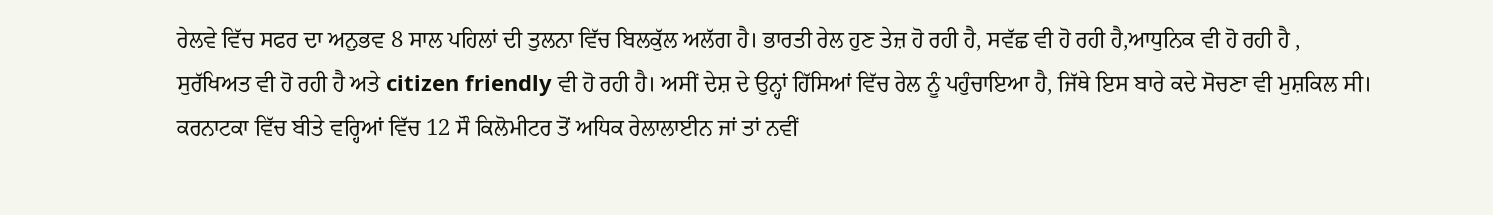ਰੇਲਵੇ ਵਿੱਚ ਸਫਰ ਦਾ ਅਨੁਭਵ 8 ਸਾਲ ਪਹਿਲਾਂ ਦੀ ਤੁਲਨਾ ਵਿੱਚ ਬਿਲਕੁੱਲ ਅਲੱਗ ਹੈ। ਭਾਰਤੀ ਰੇਲ ਹੁਣ ਤੇਜ਼ ਹੋ ਰਹੀ ਹੈ, ਸਵੱਛ ਵੀ ਹੋ ਰਹੀ ਹੈ,ਆਧੁਨਿਕ ਵੀ ਹੋ ਰਹੀ ਹੈ , ਸੁਰੱਖਿਅਤ ਵੀ ਹੋ ਰਹੀ ਹੈ ਅਤੇ citizen friendly ਵੀ ਹੋ ਰਹੀ ਹੈ। ਅਸੀਂ ਦੇਸ਼ ਦੇ ਉਨ੍ਹਾਂ ਹਿੱਸਿਆਂ ਵਿੱਚ ਰੇਲ ਨੂੰ ਪਹੁੰਚਾਇਆ ਹੈ, ਜਿੱਥੇ ਇਸ ਬਾਰੇ ਕਦੇ ਸੋਚਣਾ ਵੀ ਮੁਸ਼ਕਿਲ ਸੀ।
ਕਰਨਾਟਕਾ ਵਿੱਚ ਬੀਤੇ ਵਰ੍ਹਿਆਂ ਵਿੱਚ 12 ਸੌ ਕਿਲੋਮੀਟਰ ਤੋਂ ਅਧਿਕ ਰੇਲਾਲਾਈਨ ਜਾਂ ਤਾਂ ਨਵੀਂ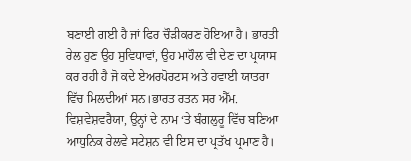ਬਣਾਈ ਗਈ ਹੈ ਜਾਂ ਫਿਰ ਚੌੜੀਕਰਣ ਹੋਇਆ ਹੈ। ਭਾਰਤੀ ਰੇਲ ਹੁਣ ਉਹ ਸੁਵਿਧਾਵਾਂ, ਉਹ ਮਾਹੌਲ ਵੀ ਦੇਣ ਦਾ ਪ੍ਰਯਾਸ ਕਰ ਰਹੀ ਹੈ ਜੋ ਕਦੇ ਏਅਰਪੋਰਟਸ ਅਤੇ ਹਵਾਈ ਯਾਤਰਾ ਵਿੱਚ ਮਿਲਦੀਆਂ ਸਨ।ਭਾਰਤ ਰਤਨ ਸਰ ਐੱਮ. ਵਿਸ਼ਵੇਸ਼ਵਰੈਯਾ, ਉਨ੍ਹਾਂ ਦੇ ਨਾਮ ‘ਤੇ ਬੰਗਲੁਰੂ ਵਿੱਚ ਬਣਿਆ ਆਧੁਨਿਕ ਰੇਲਵੇ ਸਟੇਸ਼ਨ ਵੀ ਇਸ ਦਾ ਪ੍ਰਤੱਖ ਪ੍ਰਮਾਣ ਹੈ।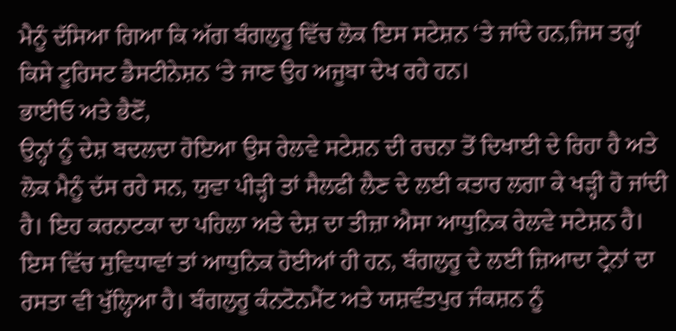ਮੈਨੂੰ ਦੱਸਿਆ ਗਿਆ ਕਿ ਅੱਗ ਬੰਗਲੁਰੂ ਵਿੱਚ ਲੋਕ ਇਸ ਸਟੇਸ਼ਨ ‘ਤੇ ਜਾਂਦੇ ਹਨ,ਜਿਸ ਤਰ੍ਹਾਂ ਕਿਸੇ ਟੂਰਿਸਟ ਡੈਸਟੀਨੇਸ਼ਨ ‘ਤੇ ਜਾਣ ਉਹ ਅਜੂਬਾ ਦੇਖ ਰਹੇ ਹਨ।
ਭਾਈਓ ਅਤੇ ਭੈਣੋਂ,
ਉਨ੍ਹਾਂ ਨੂੰ ਦੇਸ਼ ਬਦਲਦਾ ਹੋਇਆ ਉਸ ਰੇਲਵੇ ਸਟੇਸ਼ਨ ਦੀ ਰਚਨਾ ਤੋਂ ਦਿਖਾਈ ਦੇ ਰਿਹਾ ਹੈ ਅਤੇ ਲੋਕ ਮੈਨੂੰ ਦੱਸ ਰਹੇ ਸਨ, ਯੁਵਾ ਪੀੜ੍ਹੀ ਤਾਂ ਸੈਲਫੀ ਲੈਣ ਦੇ ਲਈ ਕਤਾਰ ਲਗਾ ਕੇ ਖੜ੍ਹੀ ਹੋ ਜਾਂਦੀ ਹੈ। ਇਹ ਕਰਨਾਟਕਾ ਦਾ ਪਹਿਲਾ ਅਤੇ ਦੇਸ਼ ਦਾ ਤੀਜ਼ਾ ਐਸਾ ਆਧੁਨਿਕ ਰੇਲਵੇ ਸਟੇਸ਼ਨ ਹੈ। ਇਸ ਵਿੱਚ ਸੁਵਿਧਾਵਾਂ ਤਾਂ ਆਧੁਨਿਕ ਹੋਈਆਂ ਹੀ ਹਨ, ਬੰਗਲੁਰੂ ਦੇ ਲਈ ਜ਼ਿਆਦਾ ਟ੍ਰੇਨਾਂ ਦਾ ਰਸਤਾ ਵੀ ਖੁੱਲ੍ਹਿਆ ਹੈ। ਬੰਗਲੁਰੂ ਕੰਨਟੋਨਮੈਂਟ ਅਤੇ ਯਸ਼ਵੰਤਪੁਰ ਜੰਕਸ਼ਨ ਨੂੰ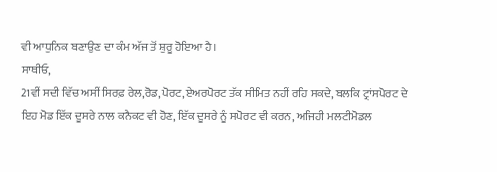ਵੀ ਆਧੁਨਿਕ ਬਣਾਉਣ ਦਾ ਕੰਮ ਅੱਜ ਤੋਂ ਸ਼ੁਰੂ ਹੋਇਆ ਹੈ।
ਸਾਥੀਓ,
21ਵੀਂ ਸਦੀ ਵਿੱਚ ਅਸੀਂ ਸਿਰਫ਼ ਰੇਲ,ਰੋਡ,ਪੋਰਟ,ਏਅਰਪੋਰਟ ਤੱਕ ਸੀਮਿਤ ਨਹੀਂ ਰਹਿ ਸਕਦੇ, ਬਲਕਿ ਟ੍ਰਾਂਸਪੋਰਟ ਦੇ ਇਹ ਮੋਡ ਇੱਕ ਦੂਸਰੇ ਨਾਲ ਕਨੈਕਟ ਵੀ ਹੋਣ, ਇੱਕ ਦੂਸਰੇ ਨੂੰ ਸਪੋਰਟ ਵੀ ਕਰਨ, ਅਜਿਹੀ ਮਲਟੀਮੋਡਲ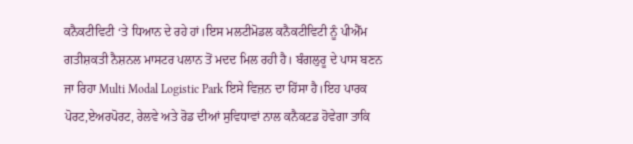ਕਨੈਕਟੀਵਿਟੀ ‘ਤੇ ਧਿਆਨ ਦੇ ਰਹੇ ਹਾਂ।ਇਸ ਮਲਟੀਮੋਡਲ ਕਨੈਕਟੀਵਿਟੀ ਨੂੰ ਪੀਐੱਮ ਗਤੀਸ਼ਕਤੀ ਨੈਸ਼ਨਲ ਮਾਸਟਰ ਪਲਾਨ ਤੋਂ ਮਦਦ ਮਿਲ ਰਹੀ ਹੈ। ਬੰਗਲੁਰੂ ਦੇ ਪਾਸ ਬਣਨ ਜਾ ਰਿਹਾ Multi Modal Logistic Park ਇਸੇ ਵਿਜ਼ਨ ਦਾ ਹਿੱਸਾ ਹੈ।ਇਹ ਪਾਰਕ ਪੋਰਟ,ਏਅਰਪੋਰਟ, ਰੇਲਵੇ ਅਤੇ ਰੋਡ ਦੀਆਂ ਸੁਵਿਧਾਵਾਂ ਨਾਲ ਕਨੈਕਟਡ ਹੋਵੇਗਾ ਤਾਕਿ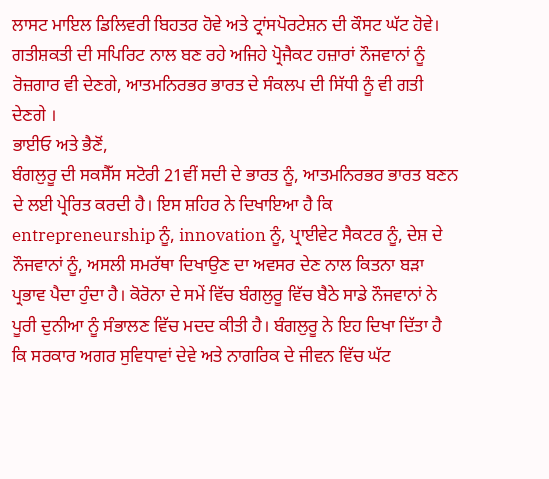ਲਾਸਟ ਮਾਇਲ ਡਿਲਿਵਰੀ ਬਿਹਤਰ ਹੋਵੇ ਅਤੇ ਟ੍ਰਾਂਸਪੋਰਟੇਸ਼ਨ ਦੀ ਕੌਸਟ ਘੱਟ ਹੋਵੇ। ਗਤੀਸ਼ਕਤੀ ਦੀ ਸਪਿਰਿਟ ਨਾਲ ਬਣ ਰਹੇ ਅਜਿਹੇ ਪ੍ਰੋਜੈਕਟ ਹਜ਼ਾਰਾਂ ਨੌਜਵਾਨਾਂ ਨੂੰ ਰੋਜ਼ਗਾਰ ਵੀ ਦੇਣਗੇ, ਆਤਮਨਿਰਭਰ ਭਾਰਤ ਦੇ ਸੰਕਲਪ ਦੀ ਸਿੱਧੀ ਨੂੰ ਵੀ ਗਤੀ ਦੇਣਗੇ ।
ਭਾਈਓ ਅਤੇ ਭੈਣੋਂ,
ਬੰਗਲੁਰੂ ਦੀ ਸਕਸੈੱਸ ਸਟੋਰੀ 21ਵੀਂ ਸਦੀ ਦੇ ਭਾਰਤ ਨੂੰ, ਆਤਮਨਿਰਭਰ ਭਾਰਤ ਬਣਨ ਦੇ ਲਈ ਪ੍ਰੇਰਿਤ ਕਰਦੀ ਹੈ। ਇਸ ਸ਼ਹਿਰ ਨੇ ਦਿਖਾਇਆ ਹੈ ਕਿ entrepreneurship ਨੂੰ, innovation ਨੂੰ, ਪ੍ਰਾਈਵੇਟ ਸੈਕਟਰ ਨੂੰ, ਦੇਸ਼ ਦੇ ਨੌਜਵਾਨਾਂ ਨੂੰ, ਅਸਲੀ ਸਮਰੱਥਾ ਦਿਖਾਉਣ ਦਾ ਅਵਸਰ ਦੇਣ ਨਾਲ ਕਿਤਨਾ ਬੜਾ ਪ੍ਰਭਾਵ ਪੈਦਾ ਹੁੰਦਾ ਹੈ। ਕੋਰੋਨਾ ਦੇ ਸਮੇਂ ਵਿੱਚ ਬੰਗਲੁਰੂ ਵਿੱਚ ਬੈਠੇ ਸਾਡੇ ਨੌਜਵਾਨਾਂ ਨੇ ਪੂਰੀ ਦੁਨੀਆ ਨੂੰ ਸੰਭਾਲਣ ਵਿੱਚ ਮਦਦ ਕੀਤੀ ਹੈ। ਬੰਗਲੁਰੂ ਨੇ ਇਹ ਦਿਖਾ ਦਿੱਤਾ ਹੈ ਕਿ ਸਰਕਾਰ ਅਗਰ ਸੁਵਿਧਾਵਾਂ ਦੇਵੇ ਅਤੇ ਨਾਗਰਿਕ ਦੇ ਜੀਵਨ ਵਿੱਚ ਘੱਟ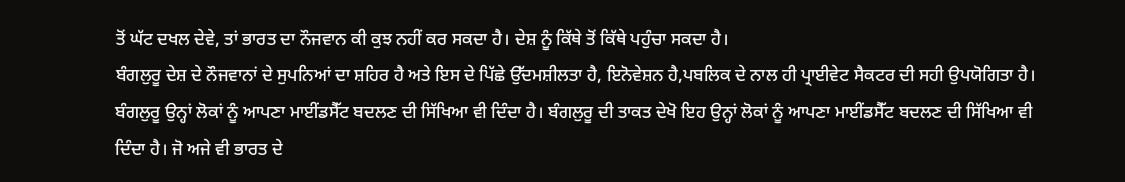ਤੋਂ ਘੱਟ ਦਖਲ ਦੇਵੇ, ਤਾਂ ਭਾਰਤ ਦਾ ਨੌਜਵਾਨ ਕੀ ਕੁਝ ਨਹੀਂ ਕਰ ਸਕਦਾ ਹੈ। ਦੇਸ਼ ਨੂੰ ਕਿੱਥੇ ਤੋਂ ਕਿੱਥੇ ਪਹੁੰਚਾ ਸਕਦਾ ਹੈ।
ਬੰਗਲੁਰੂ ਦੇਸ਼ ਦੇ ਨੌਜਵਾਨਾਂ ਦੇ ਸੁਪਨਿਆਂ ਦਾ ਸ਼ਹਿਰ ਹੈ ਅਤੇ ਇਸ ਦੇ ਪਿੱਛੇ ਉੱਦਮਸ਼ੀਲਤਾ ਹੈ, ਇਨੋਵੇਸ਼ਨ ਹੈ,ਪਬਲਿਕ ਦੇ ਨਾਲ ਹੀ ਪ੍ਰਾਈਵੇਟ ਸੈਕਟਰ ਦੀ ਸਹੀ ਉਪਯੋਗਿਤਾ ਹੈ। ਬੰਗਲੁਰੂ ਉਨ੍ਹਾਂ ਲੋਕਾਂ ਨੂੰ ਆਪਣਾ ਮਾਈਂਡਸੈੱਟ ਬਦਲਣ ਦੀ ਸਿੱਖਿਆ ਵੀ ਦਿੰਦਾ ਹੈ। ਬੰਗਲੁਰੂ ਦੀ ਤਾਕਤ ਦੇਖੋ ਇਹ ਉਨ੍ਹਾਂ ਲੋਕਾਂ ਨੂੰ ਆਪਣਾ ਮਾਈਂਡਸੈੱਟ ਬਦਲਣ ਦੀ ਸਿੱਖਿਆ ਵੀ ਦਿੰਦਾ ਹੈ। ਜੋ ਅਜੇ ਵੀ ਭਾਰਤ ਦੇ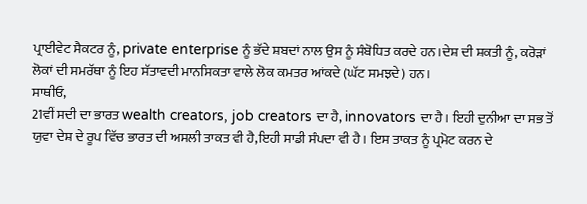ਪ੍ਰਾਈਵੇਟ ਸੈਕਟਰ ਨੂੰ, private enterprise ਨੂੰ ਭੱਦੇ ਸ਼ਬਦਾਂ ਨਾਲ ਉਸ ਨੂੰ ਸੰਬੋਧਿਤ ਕਰਦੇ ਹਨ।ਦੇਸ਼ ਦੀ ਸ਼ਕਤੀ ਨੂੰ, ਕਰੋੜਾਂ ਲੋਕਾਂ ਦੀ ਸਮਰੱਥਾ ਨੂੰ ਇਹ ਸੱਤਾਵਦੀ ਮਾਨਸਿਕਤਾ ਵਾਲੇ ਲੋਕ ਕਮਤਰ ਆਂਕਦੇ (ਘੱਟ ਸਮਝਦੇ) ਹਨ।
ਸਾਥੀਓ,
21ਵੀਂ ਸਦੀ ਦਾ ਭਾਰਤ wealth creators, job creators ਦਾ ਹੈ, innovators ਦਾ ਹੈ। ਇਹੀ ਦੁਨੀਆ ਦਾ ਸਭ ਤੋਂ ਯੁਵਾ ਦੇਸ਼ ਦੇ ਰੂਪ ਵਿੱਚ ਭਾਰਤ ਦੀ ਅਸਲੀ ਤਾਕਤ ਵੀ ਹੈ,ਇਹੀ ਸਾਡੀ ਸੰਪਦਾ ਵੀ ਹੈ। ਇਸ ਤਾਕਤ ਨੂੰ ਪ੍ਰਮੋਟ ਕਰਨ ਦੇ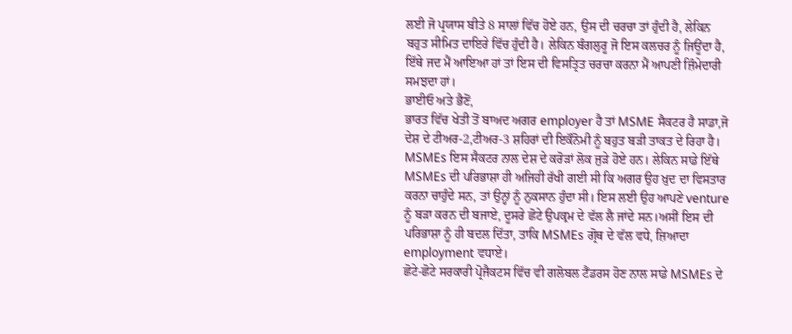ਲਈ ਜੋ ਪ੍ਰਯਾਸ ਬੀਤੇ 8 ਸਾਲਾਂ ਵਿੱਚ ਹੋਏ ਹਨ, ਉਸ ਦੀ ਚਰਚਾ ਤਾਂ ਹੁੰਦੀ ਹੈ, ਲੇਕਿਨ ਬਹੁਤ ਸੀਮਿਤ ਦਾਇਰੇ ਵਿੱਚ ਹੁੰਦੀ ਹੈ। ਲੇਕਿਨ ਬੰਗਲੁਰੂ ਜੋ ਇਸ ਕਲਚਰ ਨੂੰ ਜਿਊਂਦਾ ਹੈ, ਇੱਥੇ ਜਦ ਮੈਂ ਆਇਆ ਹਾਂ ਤਾਂ ਇਸ ਦੀ ਵਿਸਤ੍ਰਿਤ ਚਰਚਾ ਕਰਨਾ ਮੈਂ ਆਪਣੀ ਜ਼ਿੰਮੇਦਾਰੀ ਸਮਝਦਾ ਹਾਂ।
ਭਾਈਓ ਅਤੇ ਭੈਣੋਂ,
ਭਾਰਤ ਵਿੱਚ ਖੇਤੀ ਤੋਂ ਬਾਅਦ ਅਗਰ employer ਹੈ ਤਾਂ MSME ਸੈਕਟਰ ਹੈ ਸਾਡਾ,ਜੋ ਦੇਸ਼ ਦੇ ਟੀਅਰ-2,ਟੀਅਰ-3 ਸ਼ਹਿਰਾਂ ਦੀ ਇਕੌਨੋਮੀ ਨੂੰ ਬਹੁਤ ਬੜੀ ਤਾਕਤ ਦੇ ਰਿਹਾ ਹੈ। MSMEs ਇਸ ਸੈਕਟਰ ਨਾਲ ਦੇਸ਼ ਦੇ ਕਰੋੜਾਂ ਲੋਕ ਜੁੜੇ ਹੋਏ ਹਨ। ਲੇਕਿਨ ਸਾਡੇ ਇੱਥੇ MSMEs ਦੀ ਪਰਿਭਾਸ਼ਾ ਹੀ ਅਜਿਹੀ ਰੱਖੀ ਗਈ ਸੀ ਕਿ ਅਗਰ ਉਹ ਖ਼ੁਦ ਦਾ ਵਿਸਤਾਰ ਕਰਨਾ ਚਾਹੁੰਦੇ ਸਨ, ਤਾਂ ਉਨ੍ਹਾਂ ਨੂੰ ਨੁਕਸਾਨ ਹੁੰਦਾ ਸੀ। ਇਸ ਲਈ ਉਹ ਆਪਣੇ venture ਨੂੰ ਬੜਾ ਕਰਨ ਦੀ ਬਜਾਏ, ਦੂਸਰੇ ਛੋਟੇ ਉਪਕ੍ਰਮ ਦੇ ਵੱਲ ਲੈ ਜਾਂਦੇ ਸਨ।ਅਸੀਂ ਇਸ ਦੀ ਪਰਿਭਾਸ਼ਾ ਨੂੰ ਹੀ ਬਦਲ ਦਿੱਤਾ, ਤਾਕਿ MSMEs ਗ੍ਰੋਥ ਦੇ ਵੱਲ ਵਧੇ, ਜ਼ਿਆਦਾ employment ਵਧਾਏ।
ਛੋਟੇ-ਛੋਟੇ ਸਰਕਾਰੀ ਪ੍ਰੋਜੈਕਟਸ ਵਿੱਚ ਵੀ ਗਲੋਬਲ ਟੈਂਡਰਸ ਹੋਣ ਨਾਲ ਸਾਡੇ MSMEs ਦੇ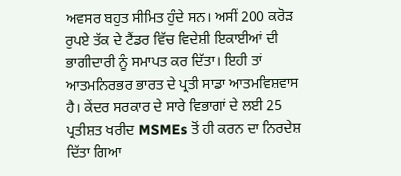ਅਵਸਰ ਬਹੁਤ ਸੀਮਿਤ ਹੁੰਦੇ ਸਨ। ਅਸੀਂ 200 ਕਰੋੜ ਰੁਪਏ ਤੱਕ ਦੇ ਟੈਂਡਰ ਵਿੱਚ ਵਿਦੇਸ਼ੀ ਇਕਾਈਆਂ ਦੀ ਭਾਗੀਦਾਰੀ ਨੂੰ ਸਮਾਪਤ ਕਰ ਦਿੱਤਾ। ਇਹੀ ਤਾਂ ਆਤਮਨਿਰਭਰ ਭਾਰਤ ਦੇ ਪ੍ਰਤੀ ਸਾਡਾ ਆਤਮਵਿਸ਼ਵਾਸ ਹੈ। ਕੇਂਦਰ ਸਰਕਾਰ ਦੇ ਸਾਰੇ ਵਿਭਾਗਾਂ ਦੇ ਲਈ 25 ਪ੍ਰਤੀਸ਼ਤ ਖਰੀਦ MSMEs ਤੋਂ ਹੀ ਕਰਨ ਦਾ ਨਿਰਦੇਸ਼ ਦਿੱਤਾ ਗਿਆ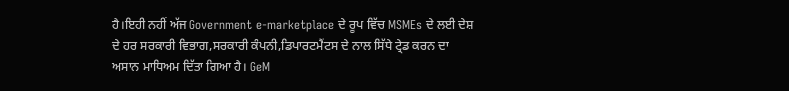ਹੈ।ਇਹੀ ਨਹੀਂ ਅੱਜ Government e-marketplace ਦੇ ਰੂਪ ਵਿੱਚ MSMEs ਦੇ ਲਈ ਦੇਸ਼ ਦੇ ਹਰ ਸਰਕਾਰੀ ਵਿਭਾਗ,ਸਰਕਾਰੀ ਕੰਪਨੀ,ਡਿਪਾਰਟਮੈਂਟਸ ਦੇ ਨਾਲ ਸਿੱਧੇ ਟ੍ਰੇਡ ਕਰਨ ਦਾ ਅਸਾਨ ਮਾਧਿਅਮ ਦਿੱਤਾ ਗਿਆ ਹੈ। GeM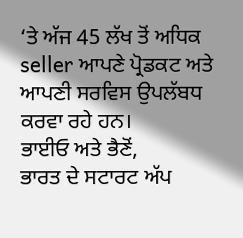‘ਤੇ ਅੱਜ 45 ਲੱਖ ਤੋਂ ਅਧਿਕ seller ਆਪਣੇ ਪ੍ਰੋਡਕਟ ਅਤੇ ਆਪਣੀ ਸਰਵਿਸ ਉਪਲੱਬਧ ਕਰਵਾ ਰਹੇ ਹਨ।
ਭਾਈਓ ਅਤੇ ਭੈਣੋਂ,
ਭਾਰਤ ਦੇ ਸਟਾਰਟ ਅੱਪ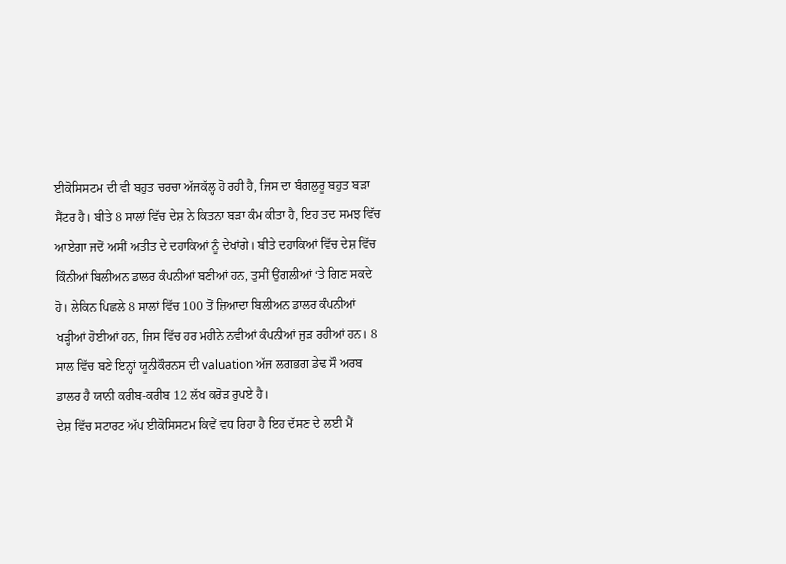ਈਕੋਸਿਸਟਮ ਦੀ ਵੀ ਬਹੁਤ ਚਰਚਾ ਅੱਜਕੱਲ੍ਹ ਹੋ ਰਹੀ ਹੈ, ਜਿਸ ਦਾ ਬੰਗਲੁਰੂ ਬਹੁਤ ਬੜਾ ਸੈਂਟਰ ਹੈ। ਬੀਤੇ 8 ਸਾਲਾਂ ਵਿੱਚ ਦੇਸ਼ ਨੇ ਕਿਤਨਾ ਬੜਾ ਕੰਮ ਕੀਤਾ ਹੈ, ਇਹ ਤਦ ਸਮਝ ਵਿੱਚ ਆਏਗਾ ਜਦੋਂ ਅਸੀਂ ਅਤੀਤ ਦੇ ਦਹਾਕਿਆਂ ਨੂੰ ਦੇਖਾਂਗੇ। ਬੀਤੇ ਦਹਾਕਿਆਂ ਵਿੱਚ ਦੇਸ਼ ਵਿੱਚ ਕਿੰਨੀਆਂ ਬਿਲੀਅਨ ਡਾਲਰ ਕੰਪਨੀਆਂ ਬਣੀਆਂ ਹਨ, ਤੁਸੀਂ ਉਂਗਲੀਆਂ ‘ਤੇ ਗਿਣ ਸਕਦੇ ਹੋ। ਲੇਕਿਨ ਪਿਛਲੇ 8 ਸਾਲਾਂ ਵਿੱਚ 100 ਤੋਂ ਜ਼ਿਆਦਾ ਬਿਲੀਅਨ ਡਾਲਰ ਕੰਪਨੀਆਂ ਖੜ੍ਹੀਆਂ ਹੋਈਆਂ ਹਨ, ਜਿਸ ਵਿੱਚ ਹਰ ਮਹੀਨੇ ਨਵੀਆਂ ਕੰਪਨੀਆਂ ਜੁੜ ਰਹੀਆਂ ਹਨ। 8 ਸਾਲ ਵਿੱਚ ਬਣੇ ਇਨ੍ਹਾਂ ਯੂਨੀਕੌਰਨਸ ਦੀ valuation ਅੱਜ ਲਗਭਗ ਡੇਢ ਸੌ ਅਰਬ ਡਾਲਰ ਹੈ ਯਾਨੀ ਕਰੀਬ-ਕਰੀਬ 12 ਲੱਖ ਕਰੋੜ ਰੁਪਏ ਹੈ।
ਦੇਸ਼ ਵਿੱਚ ਸਟਾਰਟ ਅੱਪ ਈਕੋਸਿਸਟਮ ਕਿਵੇਂ ਵਧ ਰਿਹਾ ਹੈ ਇਹ ਦੱਸਣ ਦੇ ਲਈ ਮੈਂ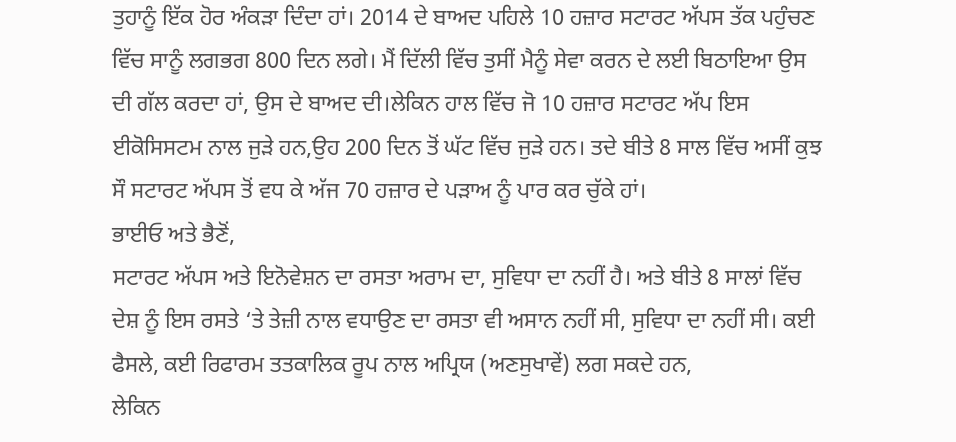ਤੁਹਾਨੂੰ ਇੱਕ ਹੋਰ ਅੰਕੜਾ ਦਿੰਦਾ ਹਾਂ। 2014 ਦੇ ਬਾਅਦ ਪਹਿਲੇ 10 ਹਜ਼ਾਰ ਸਟਾਰਟ ਅੱਪਸ ਤੱਕ ਪਹੁੰਚਣ ਵਿੱਚ ਸਾਨੂੰ ਲਗਭਗ 800 ਦਿਨ ਲਗੇ। ਮੈਂ ਦਿੱਲੀ ਵਿੱਚ ਤੁਸੀਂ ਮੈਨੂੰ ਸੇਵਾ ਕਰਨ ਦੇ ਲਈ ਬਿਠਾਇਆ ਉਸ ਦੀ ਗੱਲ ਕਰਦਾ ਹਾਂ, ਉਸ ਦੇ ਬਾਅਦ ਦੀ।ਲੇਕਿਨ ਹਾਲ ਵਿੱਚ ਜੋ 10 ਹਜ਼ਾਰ ਸਟਾਰਟ ਅੱਪ ਇਸ ਈਕੋਸਿਸਟਮ ਨਾਲ ਜੁੜੇ ਹਨ,ਉਹ 200 ਦਿਨ ਤੋਂ ਘੱਟ ਵਿੱਚ ਜੁੜੇ ਹਨ। ਤਦੇ ਬੀਤੇ 8 ਸਾਲ ਵਿੱਚ ਅਸੀਂ ਕੁਝ ਸੌ ਸਟਾਰਟ ਅੱਪਸ ਤੋਂ ਵਧ ਕੇ ਅੱਜ 70 ਹਜ਼ਾਰ ਦੇ ਪੜਾਅ ਨੂੰ ਪਾਰ ਕਰ ਚੁੱਕੇ ਹਾਂ।
ਭਾਈਓ ਅਤੇ ਭੈਣੋਂ,
ਸਟਾਰਟ ਅੱਪਸ ਅਤੇ ਇਨੋਵੇਸ਼ਨ ਦਾ ਰਸਤਾ ਅਰਾਮ ਦਾ, ਸੁਵਿਧਾ ਦਾ ਨਹੀਂ ਹੈ। ਅਤੇ ਬੀਤੇ 8 ਸਾਲਾਂ ਵਿੱਚ ਦੇਸ਼ ਨੂੰ ਇਸ ਰਸਤੇ ‘ਤੇ ਤੇਜ਼ੀ ਨਾਲ ਵਧਾਉਣ ਦਾ ਰਸਤਾ ਵੀ ਅਸਾਨ ਨਹੀਂ ਸੀ, ਸੁਵਿਧਾ ਦਾ ਨਹੀਂ ਸੀ। ਕਈ ਫੈਸਲੇ, ਕਈ ਰਿਫਾਰਮ ਤਤਕਾਲਿਕ ਰੂਪ ਨਾਲ ਅਪ੍ਰਿਯ (ਅਣਸੁਖਾਵੇਂ) ਲਗ ਸਕਦੇ ਹਨ,
ਲੇਕਿਨ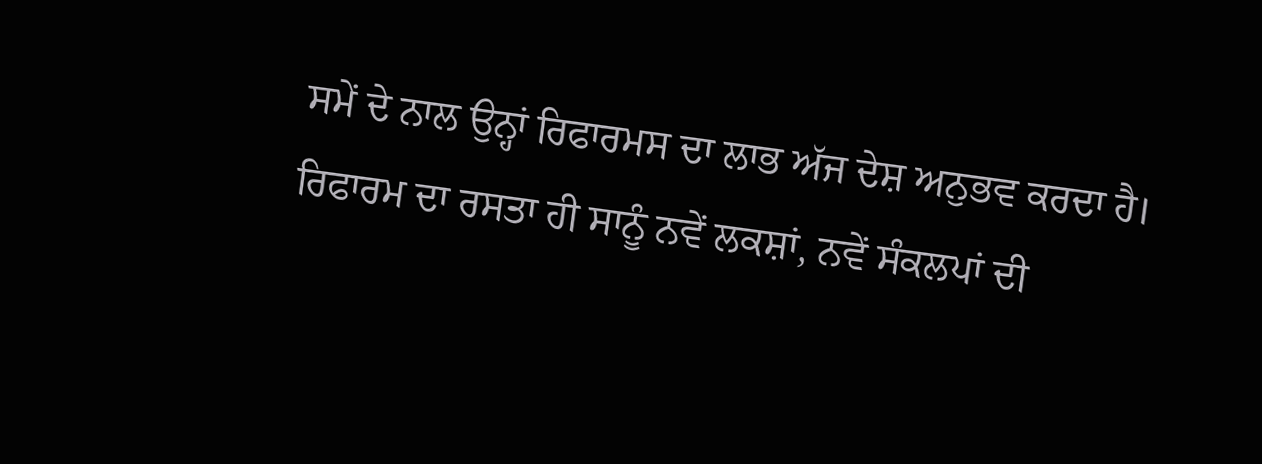ਸਮੇਂ ਦੇ ਨਾਲ ਉਨ੍ਹਾਂ ਰਿਫਾਰਮਸ ਦਾ ਲਾਭ ਅੱਜ ਦੇਸ਼ ਅਨੁਭਵ ਕਰਦਾ ਹੈ। ਰਿਫਾਰਮ ਦਾ ਰਸਤਾ ਹੀ ਸਾਨੂੰ ਨਵੇਂ ਲਕਸ਼ਾਂ, ਨਵੇਂ ਸੰਕਲਪਾਂ ਦੀ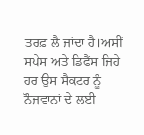ਤਰਫ਼ ਲੈ ਜਾਂਦਾ ਹੈ।ਅਸੀਂ ਸਪੇਸ ਅਤੇ ਡਿਫੈਂਸ ਜਿਹੇ ਹਰ ਉਸ ਸੈਕਟਰ ਨੂੰ ਨੌਜਵਾਨਾਂ ਦੇ ਲਈ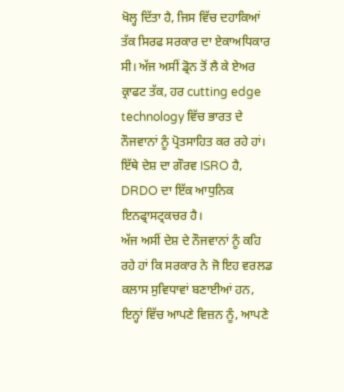ਖੋਲ੍ਹ ਦਿੱਤਾ ਹੈ, ਜਿਸ ਵਿੱਚ ਦਹਾਕਿਆਂ ਤੱਕ ਸਿਰਫ ਸਰਕਾਰ ਦਾ ਏਕਾਅਧਿਕਾਰ ਸੀ। ਅੱਜ ਅਸੀਂ ਡ੍ਰੋਨ ਤੋਂ ਲੈ ਕੇ ਏਅਰ ਕ੍ਰਾਫਟ ਤੱਕ, ਹਰ cutting edge technology ਵਿੱਚ ਭਾਰਤ ਦੇ ਨੌਜਵਾਨਾਂ ਨੂੰ ਪ੍ਰੋਤਸਾਹਿਤ ਕਰ ਰਹੇ ਹਾਂ। ਇੱਥੇ ਦੇਸ਼ ਦਾ ਗੌਰਵ ISRO ਹੈ, DRDO ਦਾ ਇੱਕ ਆਧੁਨਿਕ ਇਨਫ੍ਰਾਸਟ੍ਰਕਚਰ ਹੈ।
ਅੱਜ ਅਸੀਂ ਦੇਸ਼ ਦੇ ਨੌਜਵਾਨਾਂ ਨੂੰ ਕਹਿ ਰਹੇ ਹਾਂ ਕਿ ਸਰਕਾਰ ਨੇ ਜੋ ਇਹ ਵਰਲਡ ਕਲਾਸ ਸੁਵਿਧਾਵਾਂ ਬਣਾਈਆਂ ਹਨ, ਇਨ੍ਹਾਂ ਵਿੱਚ ਆਪਣੇ ਵਿਜ਼ਨ ਨੂੰ, ਆਪਣੇ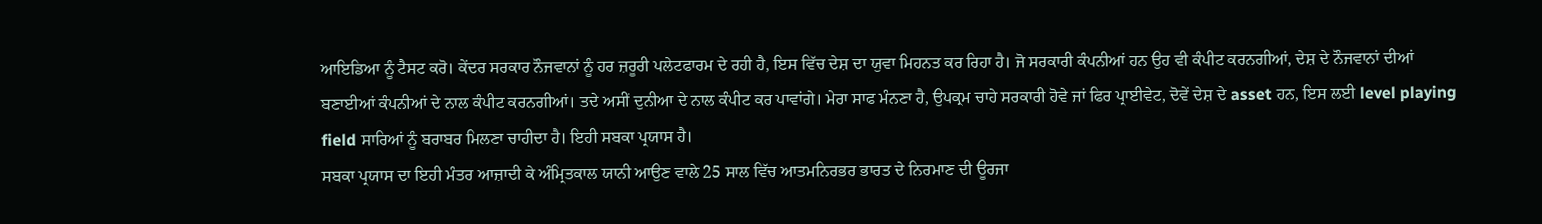ਆਇਡਿਆ ਨੂੰ ਟੈਸਟ ਕਰੋ। ਕੇਂਦਰ ਸਰਕਾਰ ਨੌਜਵਾਨਾਂ ਨੂੰ ਹਰ ਜ਼ਰੂਰੀ ਪਲੇਟਫਾਰਮ ਦੇ ਰਹੀ ਹੈ, ਇਸ ਵਿੱਚ ਦੇਸ਼ ਦਾ ਯੁਵਾ ਮਿਹਨਤ ਕਰ ਰਿਹਾ ਹੈ। ਜੋ ਸਰਕਾਰੀ ਕੰਪਨੀਆਂ ਹਨ ਉਹ ਵੀ ਕੰਪੀਟ ਕਰਨਗੀਆਂ, ਦੇਸ਼ ਦੇ ਨੌਜਵਾਨਾਂ ਦੀਆਂ ਬਣਾਈਆਂ ਕੰਪਨੀਆਂ ਦੇ ਨਾਲ ਕੰਪੀਟ ਕਰਨਗੀਆਂ। ਤਦੇ ਅਸੀਂ ਦੁਨੀਆ ਦੇ ਨਾਲ ਕੰਪੀਟ ਕਰ ਪਾਵਾਂਗੇ। ਮੇਰਾ ਸਾਫ ਮੰਨਣਾ ਹੈ, ਉਪਕ੍ਰਮ ਚਾਹੇ ਸਰਕਾਰੀ ਹੋਵੇ ਜਾਂ ਫਿਰ ਪ੍ਰਾਈਵੇਟ, ਦੋਵੇਂ ਦੇਸ਼ ਦੇ asset ਹਨ, ਇਸ ਲਈ level playing field ਸਾਰਿਆਂ ਨੂੰ ਬਰਾਬਰ ਮਿਲਣਾ ਚਾਹੀਦਾ ਹੈ। ਇਹੀ ਸਬਕਾ ਪ੍ਰਯਾਸ ਹੈ।
ਸਬਕਾ ਪ੍ਰਯਾਸ ਦਾ ਇਹੀ ਮੰਤਰ ਆਜ਼ਾਦੀ ਕੇ ਅੰਮ੍ਰਿਤਕਾਲ ਯਾਨੀ ਆਉਣ ਵਾਲੇ 25 ਸਾਲ ਵਿੱਚ ਆਤਮਨਿਰਭਰ ਭਾਰਤ ਦੇ ਨਿਰਮਾਣ ਦੀ ਊਰਜਾ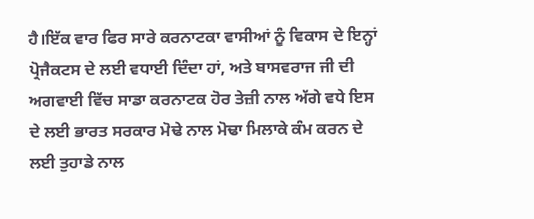ਹੈ।ਇੱਕ ਵਾਰ ਫਿਰ ਸਾਰੇ ਕਰਨਾਟਕਾ ਵਾਸੀਆਂ ਨੂੰ ਵਿਕਾਸ ਦੇ ਇਨ੍ਹਾਂ ਪ੍ਰੋਜੈਕਟਸ ਦੇ ਲਈ ਵਧਾਈ ਦਿੰਦਾ ਹਾਂ, ਅਤੇ ਬਾਸਵਰਾਜ ਜੀ ਦੀ ਅਗਵਾਈ ਵਿੱਚ ਸਾਡਾ ਕਰਨਾਟਕ ਹੋਰ ਤੇਜ਼ੀ ਨਾਲ ਅੱਗੇ ਵਧੇ ਇਸ ਦੇ ਲਈ ਭਾਰਤ ਸਰਕਾਰ ਮੋਢੇ ਨਾਲ ਮੋਢਾ ਮਿਲਾਕੇ ਕੰਮ ਕਰਨ ਦੇ ਲਈ ਤੁਹਾਡੇ ਨਾਲ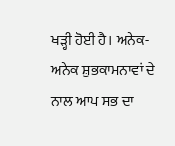ਖੜ੍ਹੀ ਹੋਈ ਹੈ। ਅਨੇਕ-ਅਨੇਕ ਸ਼ੁਭਕਾਮਨਾਵਾਂ ਦੇ ਨਾਲ ਆਪ ਸਭ ਦਾ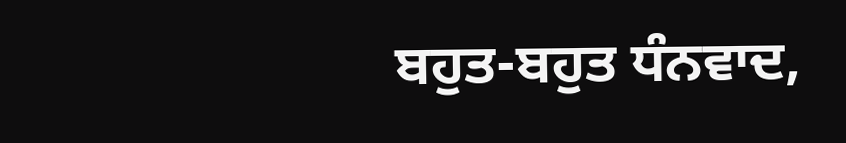ਬਹੁਤ-ਬਹੁਤ ਧੰਨਵਾਦ,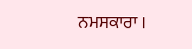ਨਮਸਕਾਰਾ ।